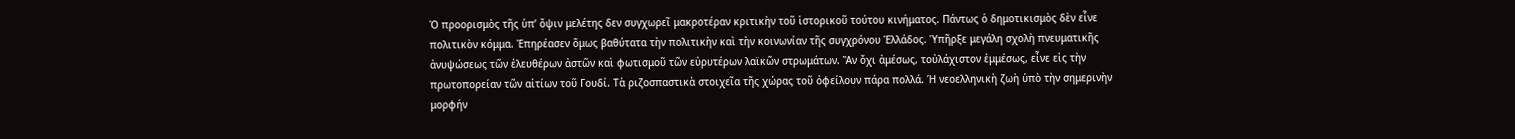Ὁ προορισμὸς τῆς ὑπ’ ὄψιν μελέτης δεν συγχωρεῖ μακροτέραν κριτικὴν τοῦ ἱστορικοῦ τούτου κινήματος. Πάντως ὁ δημοτικισμὸς δὲν εἶνε πολιτικὸν κόμμα. Ἐπηρέασεν ὅμως βαθύτατα τὴν πολιτικὴν καὶ τὴν κοινωνίαν τῆς συγχρόνου Ἑλλάδος. Ὑπῆρξε μεγάλη σχολὴ πνευματικῆς ἀνυψώσεως τῶν ἐλευθέρων ἀστῶν καὶ φωτισμοῦ τῶν εὐρυτέρων λαϊκῶν στρωμάτων. Ἂν ὄχι ἀμέσως, τοὐλάχιστον ἐμμέσως, εἶνε εἰς τὴν πρωτοπορείαν τῶν αἰτίων τοῦ Γουδί. Τὰ ριζοσπαστικὰ στοιχεῖα τῆς χώρας τοῦ ὀφείλουν πάρα πολλά. Ἡ νεοελληνικὴ ζωὴ ὑπὸ τὴν σημερινὴν μορφήν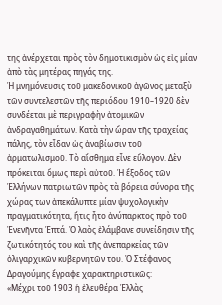της ἀνέρχεται πρὸς τὸν δημοτικισμὸν ὡς εἰς μίαν ἀπὸ τὰς μητέρας πηγάς της.
Ἡ μνημόνευσις τοῦ μακεδονικοῦ ἀγῶνος μεταξὺ τῶν συντελεστῶν τῆς περιόδου 1910–1920 δὲν συνδέεται μὲ περιγραφὴν ἀτομικῶν ἀνδραγαθημάτων. Κατὰ τὴν ὥραν τῆς τραχείας πάλης, τὸν εἶδαν ὡς ἀναβίωσιν τοῦ ἀρματωλισμοῦ. Τὸ αἴσθημα εἶνε εὔλογον. Δὲν πρόκειται ὅμως περὶ αὐτοῦ. Ἡ ἔξοδος τῶν Ἑλλήνων πατριωτῶν πρὸς τὰ βόρεια σύνορα τῆς χώρας των ἀπεκάλυπτε μίαν ψυχολογικὴν πραγματικότητα, ἥτις ἦτο ἀνύπαρκτος πρὸ τοῦ Ἐνενῆντα Ἑπτά. Ὁ λαὸς ἐλάμβανε συνείδησιν τῆς ζωτικότητός του καὶ τῆς ἀνεπαρκείας τῶν ὀλιγαρχικῶν κυβερνητῶν του. Ὁ Στέφανος Δραγούμης ἔγραφε χαρακτηριστικῶς:
«Μέχρι τοῦ 1903 ἡ ἐλευθέρα Ἑλλὰς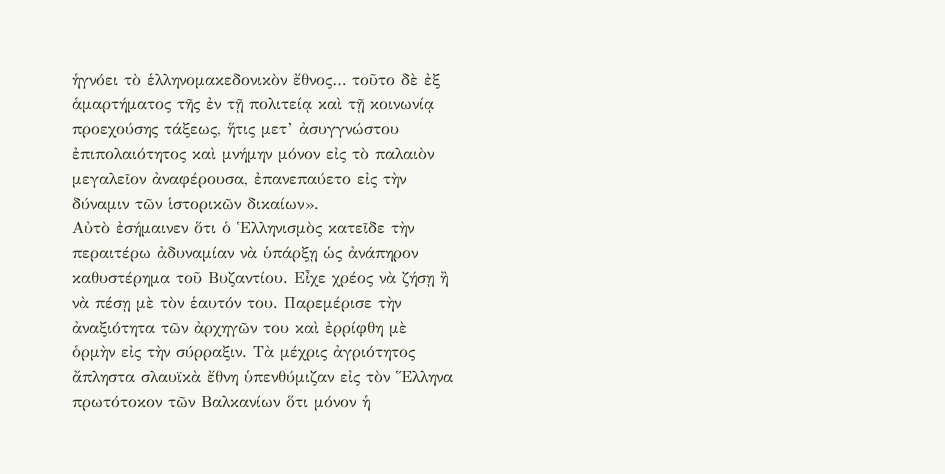ἡγνόει τὸ ἑλληνομακεδονικὸν ἔθνος… τοῦτο δὲ ἐξ ἁμαρτήματος τῆς ἐν τῇ πολιτείᾳ καὶ τῇ κοινωνίᾳ προεχούσης τάξεως, ἥτις μετ’ ἀσυγγνώστου ἐπιπολαιότητος καὶ μνήμην μόνον εἰς τὸ παλαιὸν μεγαλεῖον ἀναφέρουσα, ἐπανεπαύετο εἰς τὴν δύναμιν τῶν ἱστορικῶν δικαίων».
Αὐτὸ ἐσήμαινεν ὅτι ὁ Ἑλληνισμὸς κατεῖδε τὴν περαιτέρω ἀδυναμίαν νὰ ὑπάρξῃ ὡς ἀνάπηρον καθυστέρημα τοῦ Βυζαντίου. Εἶχε χρέος νὰ ζήσῃ ἢ νὰ πέσῃ μὲ τὸν ἑαυτόν του. Παρεμέρισε τὴν ἀναξιότητα τῶν ἀρχηγῶν του καὶ ἐρρίφθη μὲ ὁρμὴν εἰς τὴν σύρραξιν. Τὰ μέχρις ἀγριότητος ἄπληστα σλαυϊκὰ ἔθνη ὑπενθύμιζαν εἰς τὸν Ἕλληνα πρωτότοκον τῶν Βαλκανίων ὅτι μόνον ἡ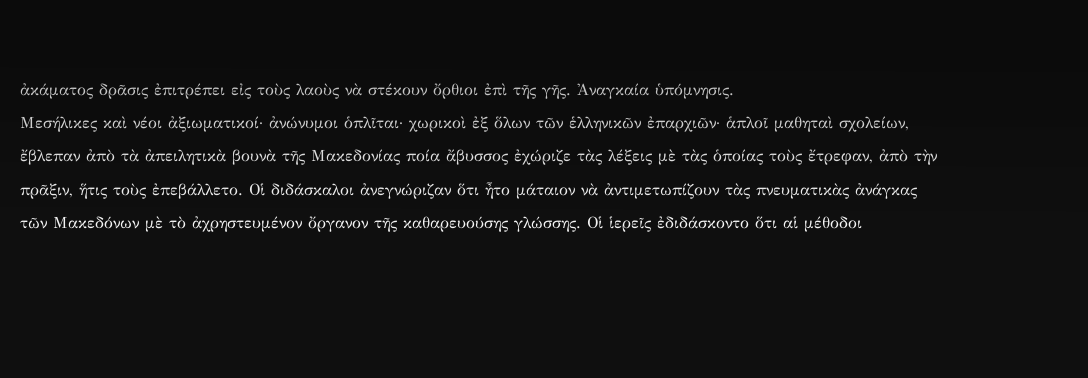ἀκάματος δρᾶσις ἐπιτρέπει εἰς τοὺς λαοὺς νὰ στέκουν ὄρθιοι ἐπὶ τῆς γῆς. Ἀναγκαία ὑπόμνησις.
Μεσήλικες καὶ νέοι ἀξιωματικοί· ἀνώνυμοι ὁπλῖται· χωρικοὶ ἐξ ὅλων τῶν ἑλληνικῶν ἐπαρχιῶν· ἁπλοῖ μαθηταὶ σχολείων, ἔβλεπαν ἀπὸ τὰ ἀπειλητικὰ βουνὰ τῆς Μακεδονίας ποία ἄβυσσος ἐχώριζε τὰς λέξεις μὲ τὰς ὁποίας τοὺς ἔτρεφαν, ἀπὸ τὴν πρᾶξιν, ἥτις τοὺς ἐπεβάλλετο. Οἱ διδάσκαλοι ἀνεγνώριζαν ὅτι ἦτο μάταιον νὰ ἀντιμετωπίζουν τὰς πνευματικὰς ἀνάγκας τῶν Μακεδόνων μὲ τὸ ἀχρηστευμένον ὄργανον τῆς καθαρευούσης γλώσσης. Οἱ ἱερεῖς ἐδιδάσκοντο ὅτι αἱ μέθοδοι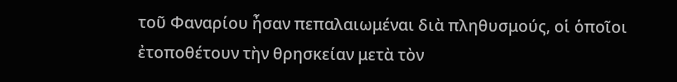τοῦ Φαναρίου ἦσαν πεπαλαιωμέναι διὰ πληθυσμούς, οἱ ὁποῖοι ἐτοποθέτουν τὴν θρησκείαν μετὰ τὸν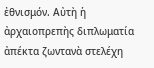ἐθνισμόν. Αὐτὴ ἡ ἀρχαιοπρεπὴς διπλωματία ἀπέκτα ζωντανὰ στελέχη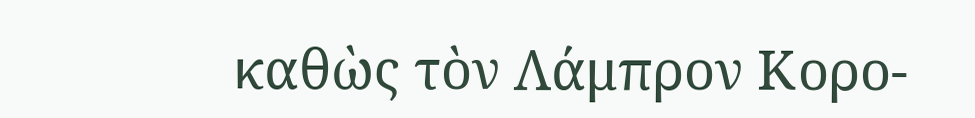καθὼς τὸν Λάμπρον Κορο-